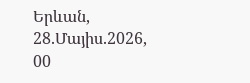Երևան, 28.Մայիս.2026,
00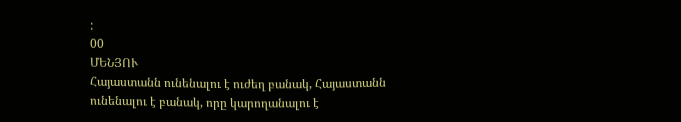:
00
ՄԵՆՅՈՒ
Հայաստանն ունենալու է ուժեղ բանակ, Հայաստանն ունենալու է բանակ, որը կարողանալու է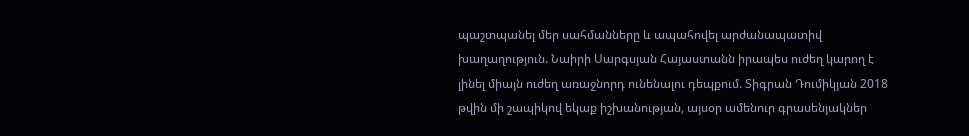պաշտպանել մեր սահմանները և ապահովել արժանապատիվ խաղաղություն. Նաիրի Սարգսյան Հայաստանն իրապես ուժեղ կարող է լինել միայն ուժեղ առաջնորդ ունենալու դեպքում. Տիգրան Դումիկյան 2018 թվին մի շապիկով եկաք իշխանության, այսօր ամենուր գրասենյակներ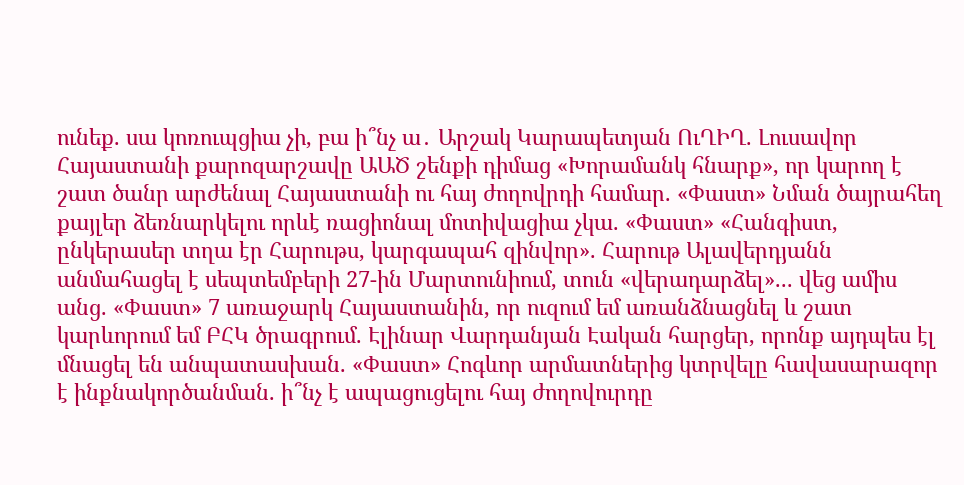ունեք. սա կոռուպցիա չի, բա ի՞նչ ա․ Արշակ Կարապետյան ՈւՂԻՂ. Լուսավոր Հայաստանի քարոզարշավը ԱԱԾ շենքի դիմաց «Խորամանկ հնարք», որ կարող է շատ ծանր արժենալ Հայաստանի ու հայ ժողովրդի համար. «Փաստ» Նման ծայրահեղ քայլեր ձեռնարկելու որևէ ռացիոնալ մոտիվացիա չկա. «Փաստ» «Հանգիստ, ընկերասեր տղա էր Հարութս, կարգապահ զինվոր». Հարութ Ալավերդյանն անմահացել է սեպտեմբերի 27-ին Մարտունիում, տուն «վերադարձել»... վեց ամիս անց. «Փաստ» 7 առաջարկ Հայաստանին, որ ուզում եմ առանձնացնել և շատ կարևորում եմ ԲՀԿ ծրագրում. Էլինար Վարդանյան Էական հարցեր, որոնք այդպես էլ մնացել են անպատասխան. «Փաստ» Հոգևոր արմատներից կտրվելը հավասարազոր է ինքնակործանման. ի՞նչ է ապացուցելու հայ ժողովուրդը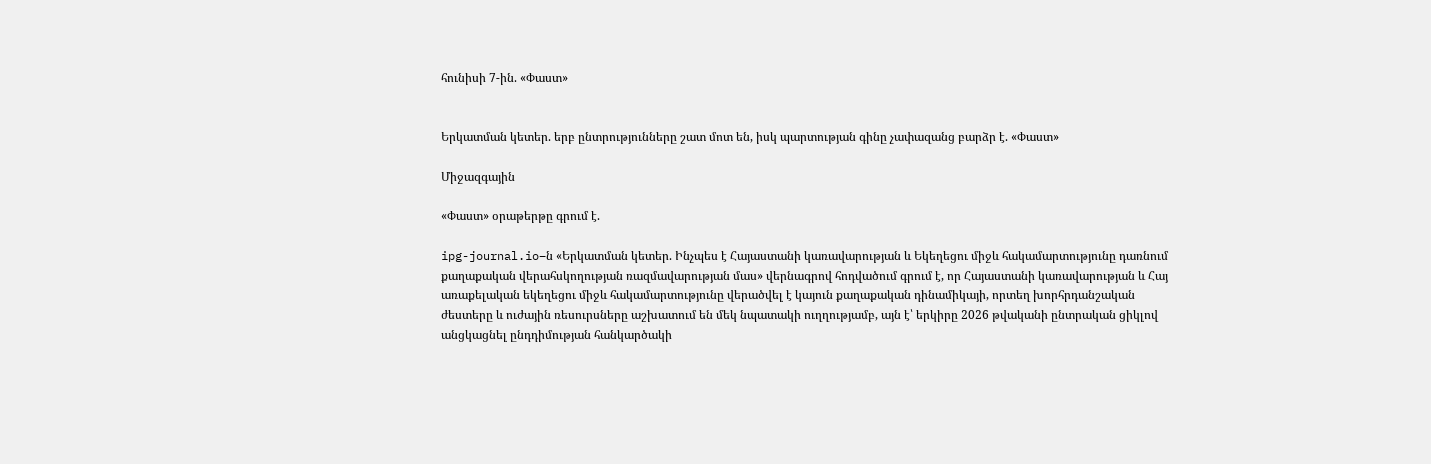հունիսի 7-ին. «Փաստ»


Երկատման կետեր. երբ ընտրությունները շատ մոտ են, իսկ պարտության գինը չափազանց բարձր է. «Փաստ»

Միջազգային

«Փաստ» օրաթերթը գրում է.

ipg-journal.io–ն «Երկատման կետեր. Ինչպես է Հայաստանի կառավարության և Եկեղեցու միջև հակամարտությունը դառնում քաղաքական վերահսկողության ռազմավարության մաս» վերնագրով հոդվածում գրում է, որ Հայաստանի կառավարության և Հայ առաքելական եկեղեցու միջև հակամարտությունը վերածվել է կայուն քաղաքական դինամիկայի, որտեղ խորհրդանշական ժեստերը և ուժային ռեսուրսները աշխատում են մեկ նպատակի ուղղությամբ, այն է՝ երկիրը 2026 թվականի ընտրական ցիկլով անցկացնել ընդդիմության հանկարծակի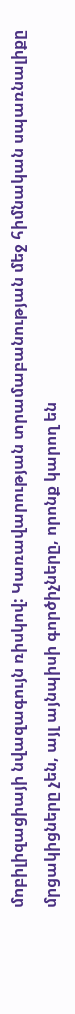մոբիլիզացիայի նվազագույն ռիսկով: Կառավարության տրամաբանության մեջ հիմնական սպառնալիքը մրցակիցները չեն, այլ այնպիսի գործիչները, որոնք կարող են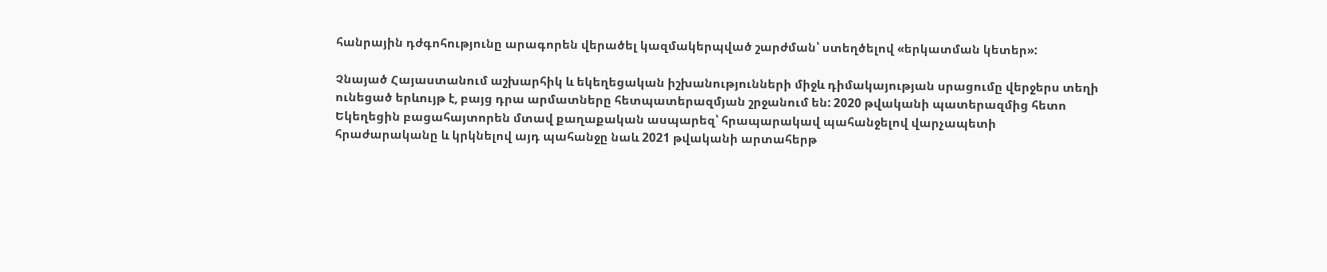հանրային դժգոհությունը արագորեն վերածել կազմակերպված շարժման՝ ստեղծելով «երկատման կետեր»:

Չնայած Հայաստանում աշխարհիկ և եկեղեցական իշխանությունների միջև դիմակայության սրացումը վերջերս տեղի ունեցած երևույթ է, բայց դրա արմատները հետպատերազմյան շրջանում են: 2020 թվականի պատերազմից հետո Եկեղեցին բացահայտորեն մտավ քաղաքական ասպարեզ՝ հրապարակավ պահանջելով վարչապետի հրաժարականը և կրկնելով այդ պահանջը նաև 2021 թվականի արտահերթ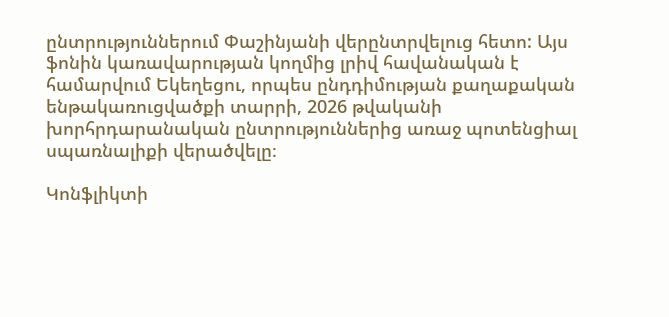ընտրություններում Փաշինյանի վերընտրվելուց հետո: Այս ֆոնին կառավարության կողմից լրիվ հավանական է համարվում Եկեղեցու, որպես ընդդիմության քաղաքական ենթակառուցվածքի տարրի, 2026 թվականի խորհրդարանական ընտրություններից առաջ պոտենցիալ սպառնալիքի վերածվելը։

Կոնֆլիկտի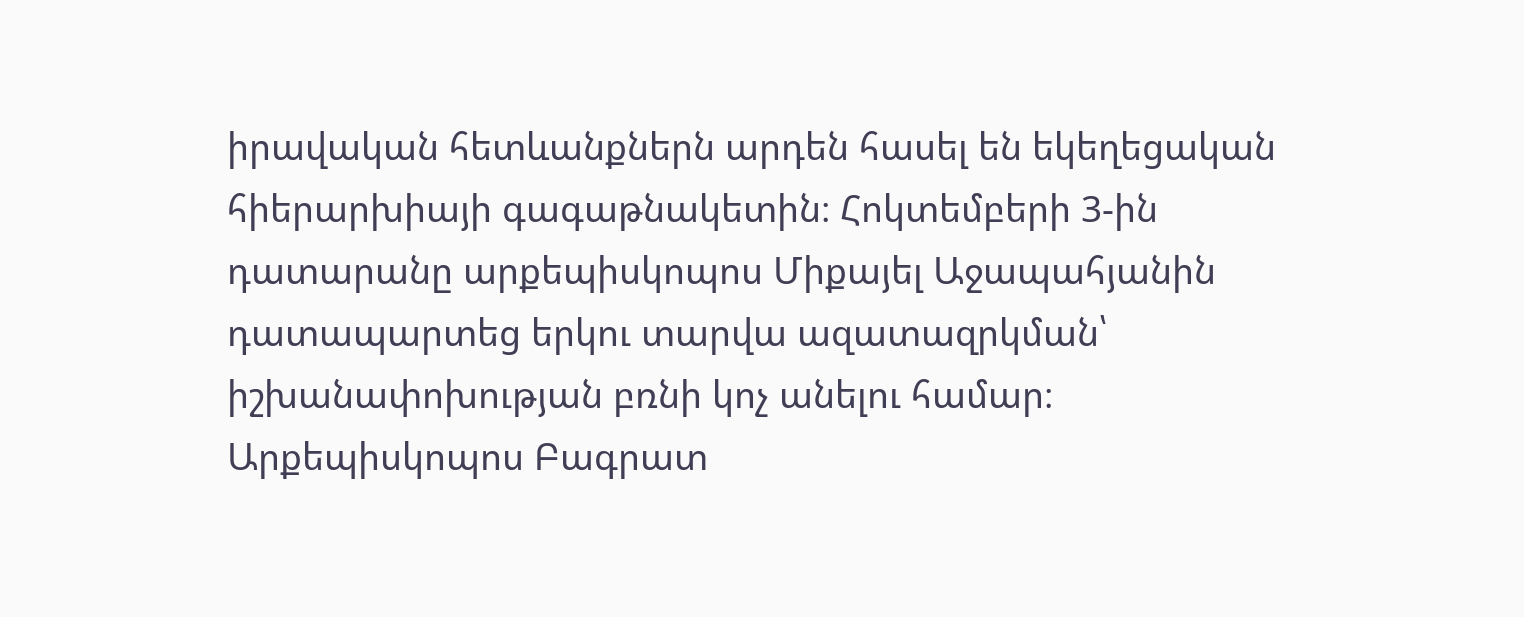իրավական հետևանքներն արդեն հասել են եկեղեցական հիերարխիայի գագաթնակետին։ Հոկտեմբերի 3-ին դատարանը արքեպիսկոպոս Միքայել Աջապահյանին դատապարտեց երկու տարվա ազատազրկման՝ իշխանափոխության բռնի կոչ անելու համար։ Արքեպիսկոպոս Բագրատ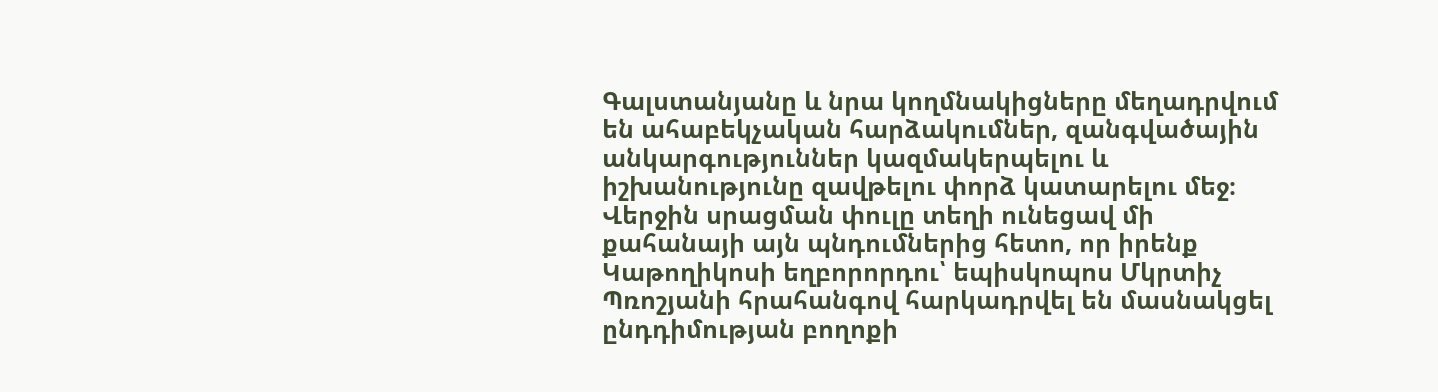Գալստանյանը և նրա կողմնակիցները մեղադրվում են ահաբեկչական հարձակումներ, զանգվածային անկարգություններ կազմակերպելու և իշխանությունը զավթելու փորձ կատարելու մեջ։ Վերջին սրացման փուլը տեղի ունեցավ մի քահանայի այն պնդումներից հետո, որ իրենք Կաթողիկոսի եղբորորդու՝ եպիսկոպոս Մկրտիչ Պռոշյանի հրահանգով հարկադրվել են մասնակցել ընդդիմության բողոքի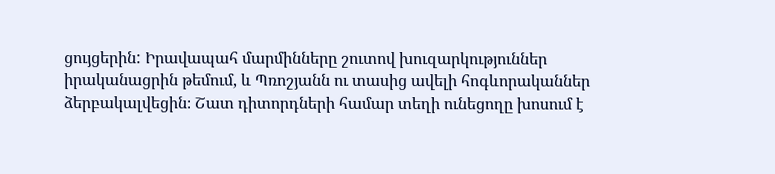ցույցերին: Իրավապահ մարմինները շուտով խուզարկություններ իրականացրին թեմում, և Պռոշյանն ու տասից ավելի հոգևորականներ ձերբակալվեցին։ Շատ դիտորդների համար տեղի ունեցողը խոսում է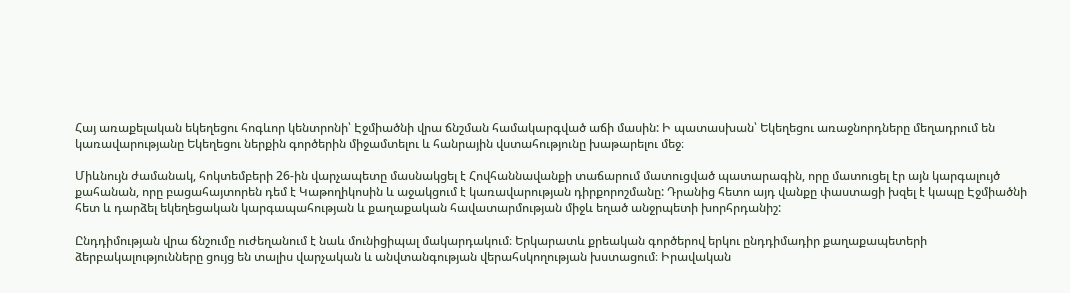Հայ առաքելական եկեղեցու հոգևոր կենտրոնի՝ Էջմիածնի վրա ճնշման համակարգված աճի մասին: Ի պատասխան՝ Եկեղեցու առաջնորդները մեղադրում են կառավարությանը Եկեղեցու ներքին գործերին միջամտելու և հանրային վստահությունը խաթարելու մեջ։

Միևնույն ժամանակ, հոկտեմբերի 26-ին վարչապետը մասնակցել է Հովհաննավանքի տաճարում մատուցված պատարագին, որը մատուցել էր այն կարգալույծ քահանան, որը բացահայտորեն դեմ է Կաթողիկոսին և աջակցում է կառավարության դիրքորոշմանը: Դրանից հետո այդ վանքը փաստացի խզել է կապը Էջմիածնի հետ և դարձել եկեղեցական կարգապահության և քաղաքական հավատարմության միջև եղած անջրպետի խորհրդանիշ:

Ընդդիմության վրա ճնշումը ուժեղանում է նաև մունիցիպալ մակարդակում։ Երկարատև քրեական գործերով երկու ընդդիմադիր քաղաքապետերի ձերբակալությունները ցույց են տալիս վարչական և անվտանգության վերահսկողության խստացում։ Իրավական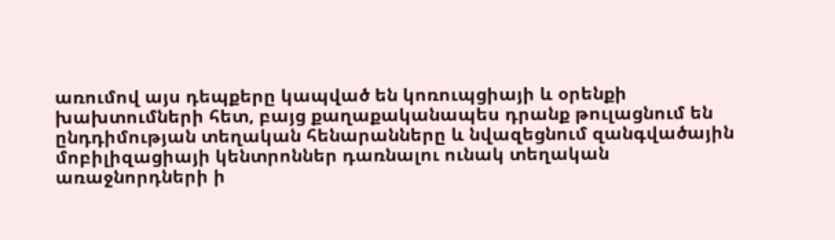առումով այս դեպքերը կապված են կոռուպցիայի և օրենքի խախտումների հետ, բայց քաղաքականապես դրանք թուլացնում են ընդդիմության տեղական հենարանները և նվազեցնում զանգվածային մոբիլիզացիայի կենտրոններ դառնալու ունակ տեղական առաջնորդների ի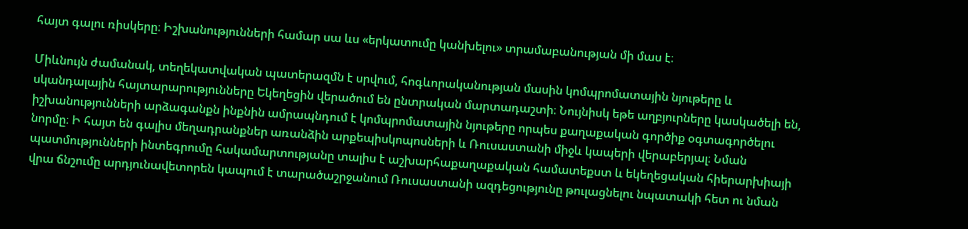հայտ գալու ռիսկերը։ Իշխանությունների համար սա ևս «երկատումը կանխելու» տրամաբանության մի մաս է։

Միևնույն ժամանակ, տեղեկատվական պատերազմն է սրվում, հոգևորականության մասին կոմպրոմատային նյութերը և սկանդալային հայտարարությունները Եկեղեցին վերածում են ընտրական մարտադաշտի։ Նույնիսկ եթե աղբյուրները կասկածելի են, իշխանությունների արձագանքն ինքնին ամրապնդում է կոմպրոմատային նյութերը որպես քաղաքական գործիք օգտագործելու նորմը։ Ի հայտ են գալիս մեղադրանքներ առանձին արքեպիսկոպոսների և Ռուսաստանի միջև կապերի վերաբերյալ։ Նման պատմությունների ինտեգրումը հակամարտությանը տալիս է աշխարհաքաղաքական համատեքստ և եկեղեցական հիերարխիայի վրա ճնշումը արդյունավետորեն կապում է տարածաշրջանում Ռուսաստանի ազդեցությունը թուլացնելու նպատակի հետ ու նման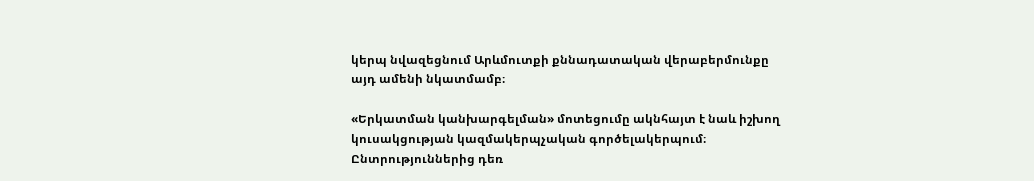կերպ նվազեցնում Արևմուտքի քննադատական վերաբերմունքը այդ ամենի նկատմամբ։

«Երկատման կանխարգելման» մոտեցումը ակնհայտ է նաև իշխող կուսակցության կազմակերպչական գործելակերպում։ Ընտրություններից դեռ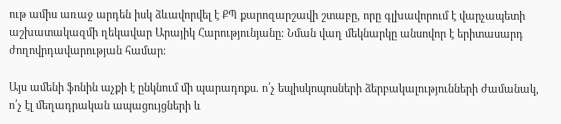ութ ամիս առաջ արդեն իսկ ձևավորվել է ՔՊ քարոզարշավի շտաբը, որը գլխավորում է վարչապետի աշխատակազմի ղեկավար Արայիկ Հարությունյանը։ Նման վաղ մեկնարկը անսովոր է երիտասարդ ժողովրդավարության համար։

Այս ամենի ֆոնին աչքի է ընկնում մի պարադոքս. ո՛չ եպիսկոպոսների ձերբակալությունների ժամանակ, ո՛չ էլ մեղադրական ապացույցների և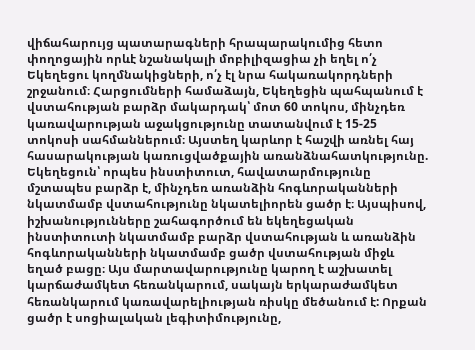վիճահարույց պատարագների հրապարակումից հետո փողոցային որևէ նշանակալի մոբիլիզացիա չի եղել ո՛չ Եկեղեցու կողմնակիցների, ո՛չ էլ նրա հակառակորդների շրջանում։ Հարցումների համաձայն, Եկեղեցին պահպանում է վստահության բարձր մակարդակ՝ մոտ 60 տոկոս, մինչդեռ կառավարության աջակցությունը տատանվում է 15-25 տոկոսի սահմաններում։ Այստեղ կարևոր է հաշվի առնել հայ հասարակության կառուցվածքային առանձնահատկությունը. Եկեղեցուն՝ որպես ինստիտուտ, հավատարմությունը մշտապես բարձր է, մինչդեռ առանձին հոգևորականների նկատմամբ վստահությունը նկատելիորեն ցածր է։ Այսպիսով, իշխանությունները շահագործում են եկեղեցական ինստիտուտի նկատմամբ բարձր վստահության և առանձին հոգևորականների նկատմամբ ցածր վստահության միջև եղած բացը։ Այս մարտավարությունը կարող է աշխատել կարճաժամկետ հեռանկարում, սակայն երկարաժամկետ հեռանկարում կառավարելիության ռիսկը մեծանում է: Որքան ցածր է սոցիալական լեգիտիմությունը,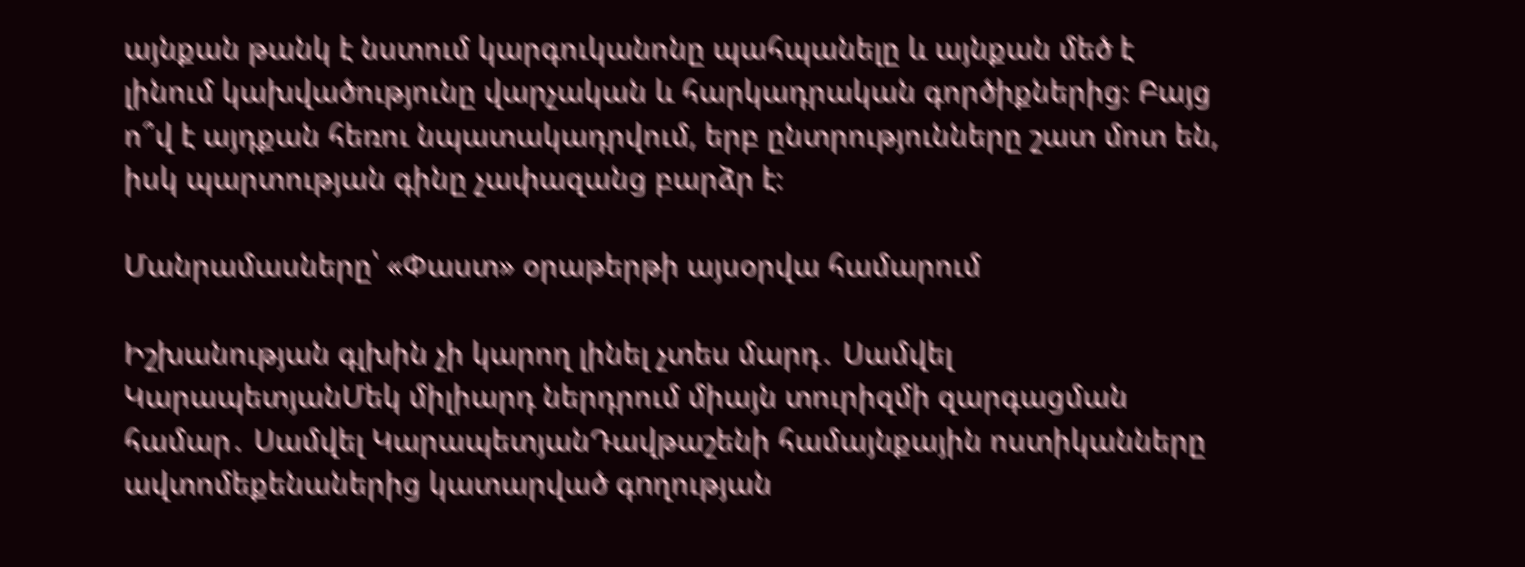այնքան թանկ է նստում կարգուկանոնը պահպանելը և այնքան մեծ է լինում կախվածությունը վարչական և հարկադրական գործիքներից։ Բայց ո՞վ է այդքան հեռու նպատակադրվում, երբ ընտրությունները շատ մոտ են, իսկ պարտության գինը չափազանց բարձր է։

Մանրամասները՝ «Փաստ» օրաթերթի այսօրվա համարում

Իշխանության գլխին չի կարող լինել չտես մարդ․ Սամվել ԿարապետյանՄեկ միլիարդ ներդրում միայն տուրիզմի զարգացման համար․ Սամվել ԿարապետյանԴավթաշենի համայնքային ոստիկանները ավտոմեքենաներից կատարված գnղության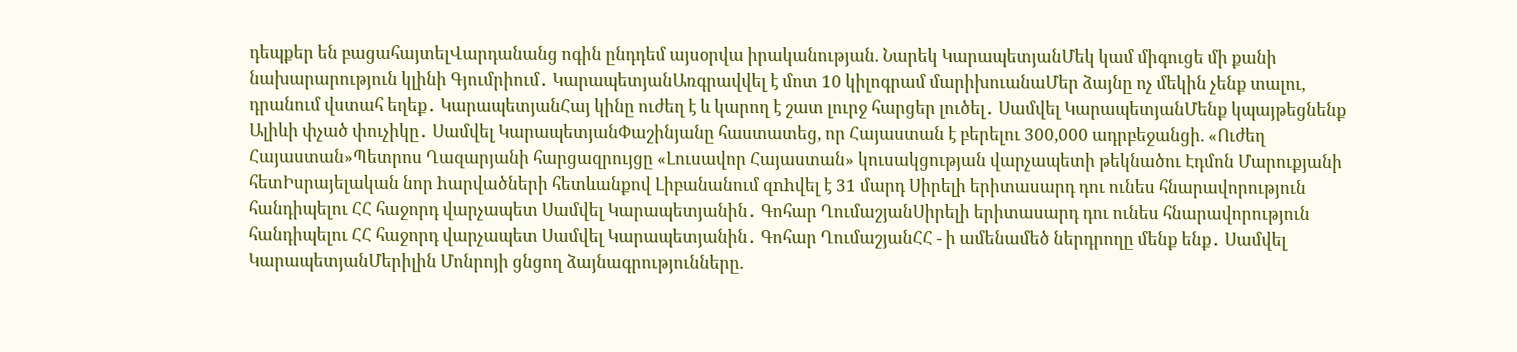դեպքեր են բացահայտելՎարդանանց ոգին ընդդեմ այսօրվա իրականության. Նարեկ ԿարապետյանՄեկ կամ միգուցե մի քանի նախարարություն կլինի Գյումրիում․ ԿարապետյանԱռգրավվել է մոտ 10 կիլոգրամ մարիխուանաՄեր ձայնը ոչ մեկին չենք տալու, դրանում վստահ եղեք․ ԿարապետյանՀայ կինը ուժեղ է և կարող է շատ լուրջ հարցեր լուծել․ Սամվել ԿարապետյանՄենք կպայթեցնենք Ալիևի փչած փուչիկը․ Սամվել ԿարապետյանՓաշինյանը հաստատեց, որ Հայաստան է բերելու 300,000 ադրբեջանցի. «Ուժեղ Հայաստան»Պետրոս Ղազարյանի հարցազրույցը «Լուսավոր Հայաստան» կուսակցության վարչապետի թեկնածու Էդմոն Մարուքյանի հետԻսրայելական նոր hարվածների հետևանքով Լիբանանում զnhվել է 31 մարդ Սիրելի երիտասարդ դու ունես հնարավորություն հանդիպելու ՀՀ հաջորդ վարչապետ Սամվել Կարապետյանին․ Գոհար ՂումաշյանՍիրելի երիտասարդ դու ունես հնարավորություն հանդիպելու ՀՀ հաջորդ վարչապետ Սամվել Կարապետյանին․ Գոհար ՂումաշյանՀՀ - ի ամենամեծ ներդրողը մենք ենք․ Սամվել ԿարապետյանՄերիլին Մոնրոյի ցնցող ձայնագրությունները.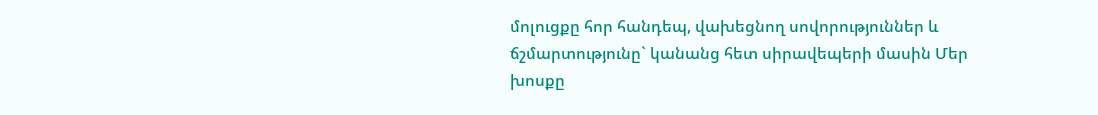մոլուցքը հոր հանդեպ, վախեցնող սովորություններ և ճշմարտությունը` կանանց հետ սիրավեպերի մասին Մեր խոսքը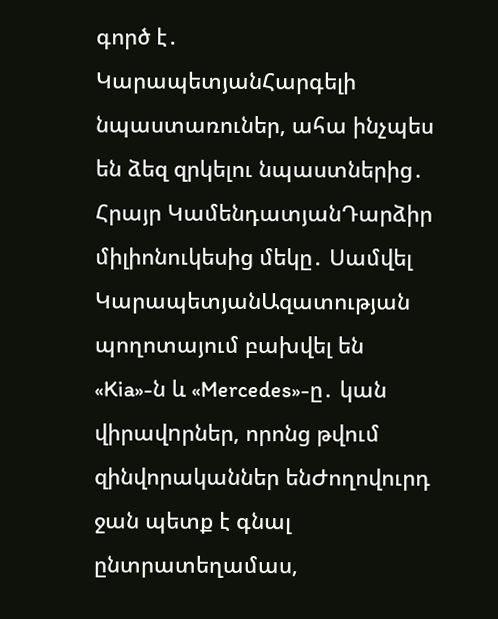գործ է․ ԿարապետյանՀարգելի նպաստառուներ, ահա ինչպես են ձեզ զրկելու նպաստներից․ Հրայր ԿամենդատյանԴարձիր միլիոնուկեսից մեկը․ Սամվել ԿարապետյանԱզատության պողոտայում բախվել են «Kia»-ն և «Mercedes»-ը․ կան վիրավnրներ, որոնց թվում զինվորականներ ենԺողովուրդ ջան պետք է գնալ ընտրատեղամաս,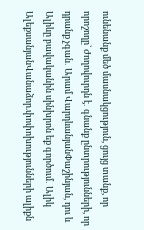ունենանք մեծ մասնակցություն, ցույց տանք, որ որոշողը` Ժողովուրդն է․ գնանք ընտրությունների, որ դրանք չգան․ Արամ ՎարդևանյանՓաշինյան, դու և Ալիևը բավականին սինխրոն եք գործում․ Ալիկ ԱլեքսանյանՎանաձոր.փոփոխությունների ալիքն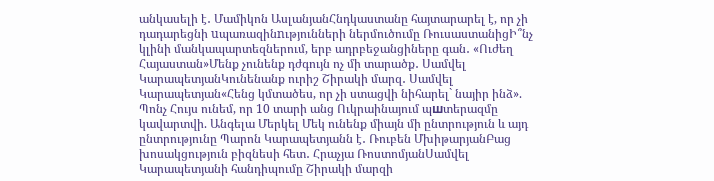անկասելի է․ Մամիկոն ԱսլանյանՀնդկաստանը հայտարարել է, որ չի դադարեցնի uպառազինnւթյունների ներմուծումը ՌուսաստանիցԻ՞նչ կլինի մանկապարտեզներում, երբ ադրբեջանցիները գան․ «Ուժեղ Հայաստան»Մենք չունենք դժգույն ոչ մի տարածք․ Սամվել ԿարապետյանԿունենանք ուրիշ Շիրակի մարզ․ Սամվել Կարապետյան«Հենց կմտածես, որ չի ստացվի նիհարել` նայիր ինձ». Պոնչ Հույս ունեմ, որ 10 տարի անց Ուկրաինայում պшտերազմը կավարտվի. Անգելա Մերկել Մեկ ունենք միայն մի ընտրություն և այդ ընտրությունը Պարոն Կարապետյանն է․ Ռուբեն ՄխիթարյանԲաց խոսակցություն բիզնեսի հետ․ Հրաչյա ՌոստոմյանՍամվել Կարապետյանի հանդիպումը Շիրակի մարզի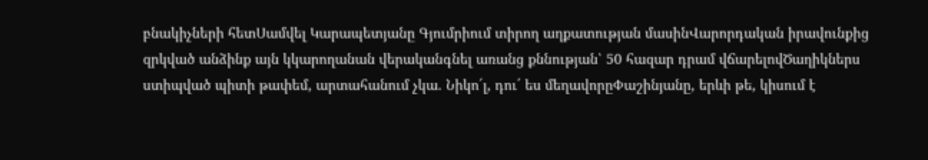բնակիչների հետՍամվել Կարապետյանը Գյումրիում տիրող աղքատության մասինՎարորդական իրավունքից զրկված անձինք այն կկարողանան վերականգնել առանց քննության՝ 50 հազար դրամ վճարելովԾաղիկներս ստիպված պիտի թափեմ, արտահանում չկա. Նիկո´լ, դու´ ես մեղավորըՓաշինյանը, երևի թե, կիսում է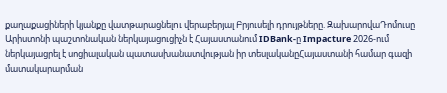քաղաքացիների կյանքը վատթարացնելnւ վերաբերյալ Բրյուսելի դրույթները. ԶախարովաԴոմուսը Արիստոնի պաշտոնական ներկայացուցիչն է Հայաստանում IDBank-ը Impacture 2026-ում ներկայացրել է սոցիալական պատասխանատվության իր տեսլականըՀայաստանի համար գազի մատակարարման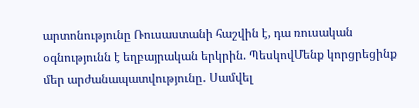արտոնությունը Ռուսաստանի հաշվին է, դա ռուսական օգնությունն է եղբայրական երկրին. ՊեսկովՄենք կորցրեցինք մեր արժանապատվությունը․ Սամվել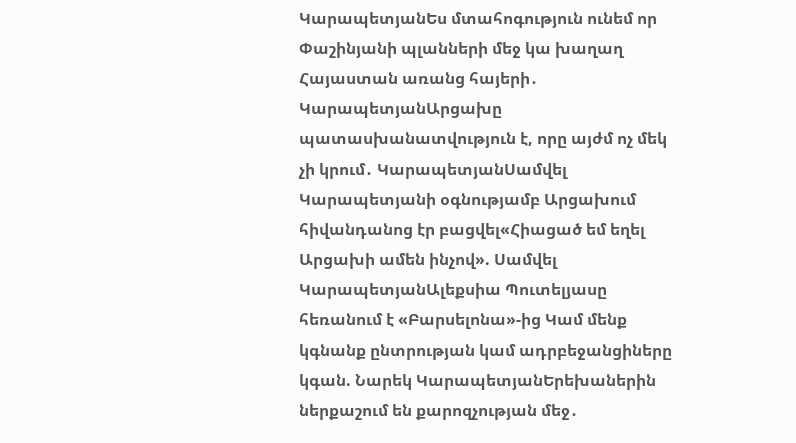ԿարապետյանԵս մտահոգություն ունեմ որ Փաշինյանի պլանների մեջ կա խաղաղ Հայաստան առանց հայերի․ ԿարապետյանԱրցախը պատասխանատվություն է, որը այժմ ոչ մեկ չի կրում․ ԿարապետյանՍամվել Կարապետյանի օգնությամբ Արցախում հիվանդանոց էր բացվել«Հիացած եմ եղել Արցախի ամեն ինչով». Սամվել ԿարապետյանԱլեքսիա Պուտելյասը հեռանում է «Բարսելոնա»-ից Կամ մենք կգնանք ընտրության կամ ադրբեջանցիները կգան. Նարեկ ԿարապետյանԵրեխաներին ներքաշում են քարոզչության մեջ․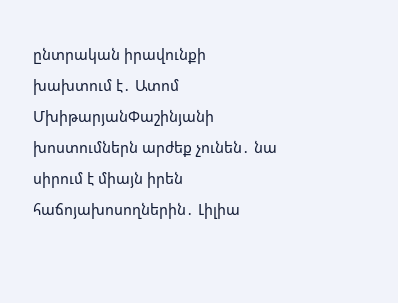ընտրական իրավունքի խախտում է․ Ատոմ ՄխիթարյանՓաշինյանի խոստումներն արժեք չունեն․ նա սիրում է միայն իրեն հաճոյախոսողներին․ Լիլիա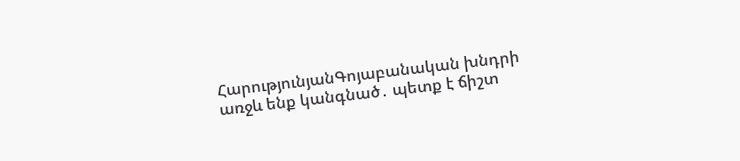ՀարությունյանԳոյաբանական խնդրի առջև ենք կանգնած․ պետք է ճիշտ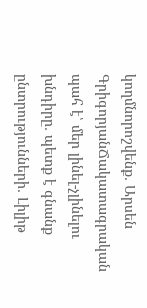կողմնորոշվենք․ Արսեն ԳրիգորյանՃակատագրական պահ է՝ մեր լինել-չլինելու խնդիրը․ պետք է գնանք ընտրությունների․ Լիլիթ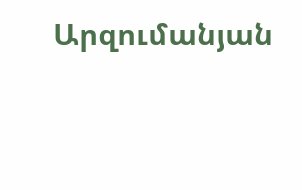Արզումանյան